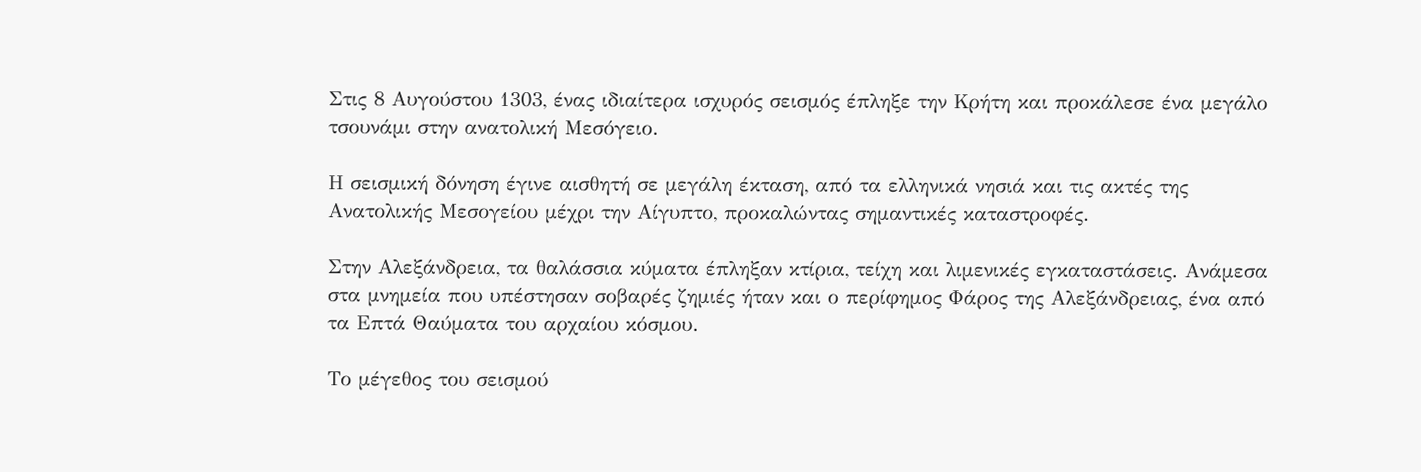Στις 8 Αυγούστου 1303, ένας ιδιαίτερα ισχυρός σεισμός έπληξε την Κρήτη και προκάλεσε ένα μεγάλο τσουνάμι στην ανατολική Μεσόγειο.

Η σεισμική δόνηση έγινε αισθητή σε μεγάλη έκταση, από τα ελληνικά νησιά και τις ακτές της Ανατολικής Μεσογείου μέχρι την Αίγυπτο, προκαλώντας σημαντικές καταστροφές.

Στην Αλεξάνδρεια, τα θαλάσσια κύματα έπληξαν κτίρια, τείχη και λιμενικές εγκαταστάσεις. Ανάμεσα στα μνημεία που υπέστησαν σοβαρές ζημιές ήταν και ο περίφημος Φάρος της Αλεξάνδρειας, ένα από τα Επτά Θαύματα του αρχαίου κόσμου.

Το μέγεθος του σεισμού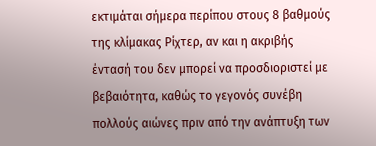εκτιμάται σήμερα περίπου στους 8 βαθμούς της κλίμακας Ρίχτερ, αν και η ακριβής έντασή του δεν μπορεί να προσδιοριστεί με βεβαιότητα, καθώς το γεγονός συνέβη πολλούς αιώνες πριν από την ανάπτυξη των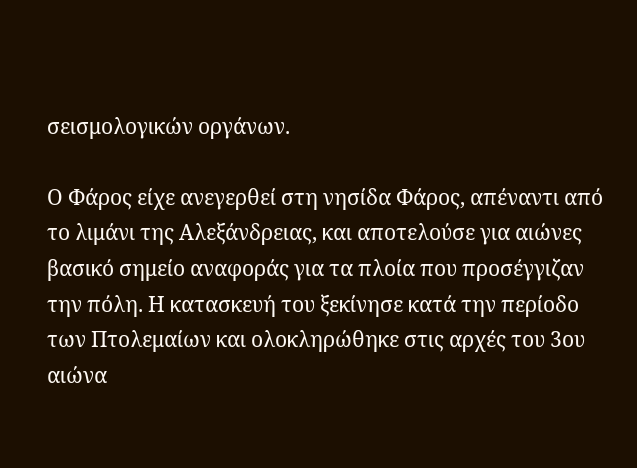σεισμολογικών οργάνων.

Ο Φάρος είχε ανεγερθεί στη νησίδα Φάρος, απέναντι από το λιμάνι της Αλεξάνδρειας, και αποτελούσε για αιώνες βασικό σημείο αναφοράς για τα πλοία που προσέγγιζαν την πόλη. Η κατασκευή του ξεκίνησε κατά την περίοδο των Πτολεμαίων και ολοκληρώθηκε στις αρχές του 3ου αιώνα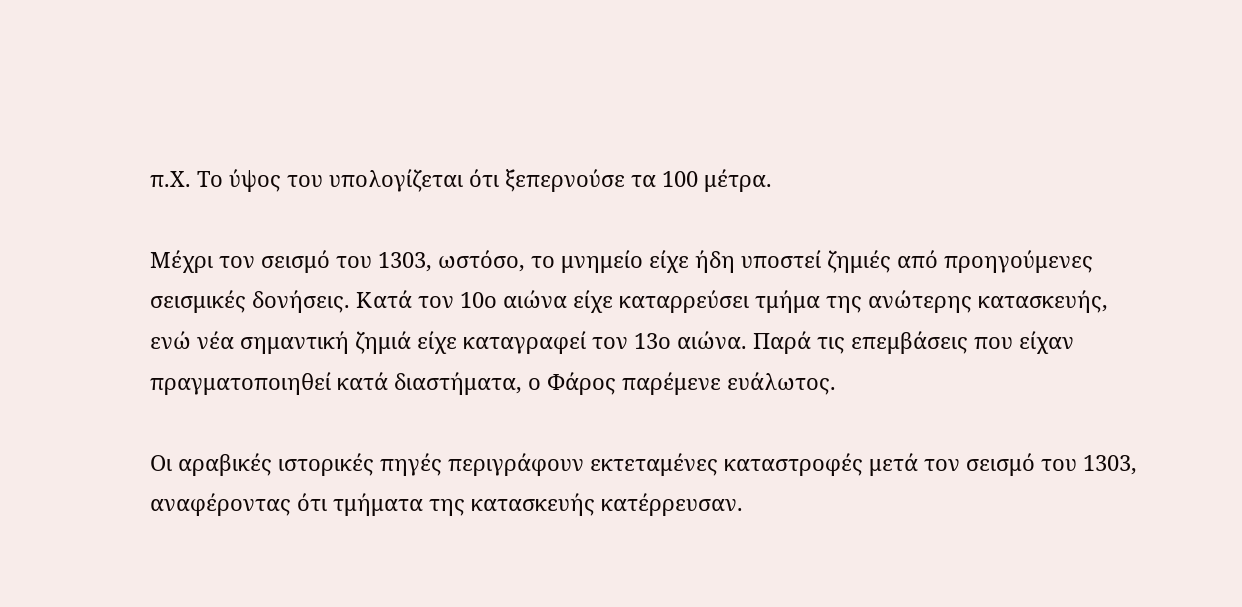π.Χ. Το ύψος του υπολογίζεται ότι ξεπερνούσε τα 100 μέτρα.

Μέχρι τον σεισμό του 1303, ωστόσο, το μνημείο είχε ήδη υποστεί ζημιές από προηγούμενες σεισμικές δονήσεις. Κατά τον 10ο αιώνα είχε καταρρεύσει τμήμα της ανώτερης κατασκευής, ενώ νέα σημαντική ζημιά είχε καταγραφεί τον 13ο αιώνα. Παρά τις επεμβάσεις που είχαν πραγματοποιηθεί κατά διαστήματα, ο Φάρος παρέμενε ευάλωτος.

Οι αραβικές ιστορικές πηγές περιγράφουν εκτεταμένες καταστροφές μετά τον σεισμό του 1303, αναφέροντας ότι τμήματα της κατασκευής κατέρρευσαν.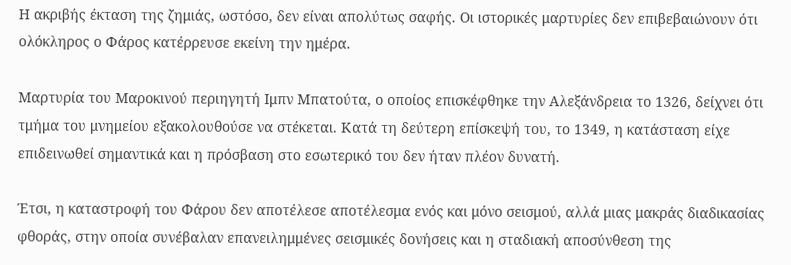Η ακριβής έκταση της ζημιάς, ωστόσο, δεν είναι απολύτως σαφής. Οι ιστορικές μαρτυρίες δεν επιβεβαιώνουν ότι ολόκληρος ο Φάρος κατέρρευσε εκείνη την ημέρα.

Μαρτυρία του Μαροκινού περιηγητή Ιμπν Μπατούτα, ο οποίος επισκέφθηκε την Αλεξάνδρεια το 1326, δείχνει ότι τμήμα του μνημείου εξακολουθούσε να στέκεται. Κατά τη δεύτερη επίσκεψή του, το 1349, η κατάσταση είχε επιδεινωθεί σημαντικά και η πρόσβαση στο εσωτερικό του δεν ήταν πλέον δυνατή.

Έτσι, η καταστροφή του Φάρου δεν αποτέλεσε αποτέλεσμα ενός και μόνο σεισμού, αλλά μιας μακράς διαδικασίας φθοράς, στην οποία συνέβαλαν επανειλημμένες σεισμικές δονήσεις και η σταδιακή αποσύνθεση της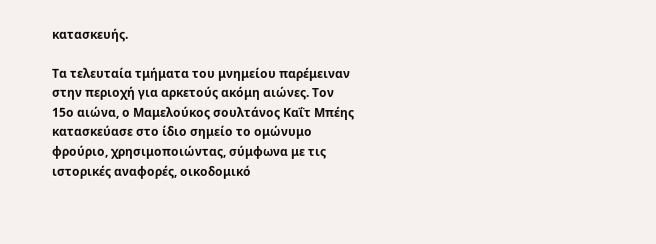κατασκευής.

Τα τελευταία τμήματα του μνημείου παρέμειναν στην περιοχή για αρκετούς ακόμη αιώνες. Τον 15ο αιώνα, ο Μαμελούκος σουλτάνος Καΐτ Μπέης κατασκεύασε στο ίδιο σημείο το ομώνυμο φρούριο, χρησιμοποιώντας, σύμφωνα με τις ιστορικές αναφορές, οικοδομικό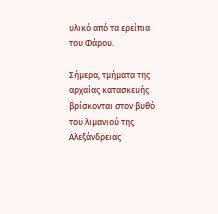υλικό από τα ερείπια του Φάρου.

Σήμερα, τμήματα της αρχαίας κατασκευής βρίσκονται στον βυθό του λιμανιού της Αλεξάνδρειας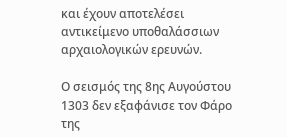και έχουν αποτελέσει αντικείμενο υποθαλάσσιων αρχαιολογικών ερευνών.

Ο σεισμός της 8ης Αυγούστου 1303 δεν εξαφάνισε τον Φάρο της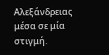Αλεξάνδρειας μέσα σε μία στιγμή.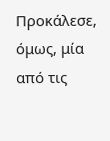Προκάλεσε, όμως, μία από τις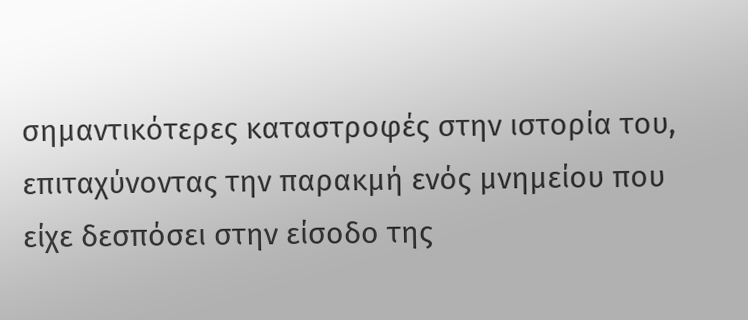σημαντικότερες καταστροφές στην ιστορία του, επιταχύνοντας την παρακμή ενός μνημείου που είχε δεσπόσει στην είσοδο της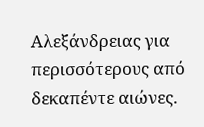Αλεξάνδρειας για περισσότερους από δεκαπέντε αιώνες.